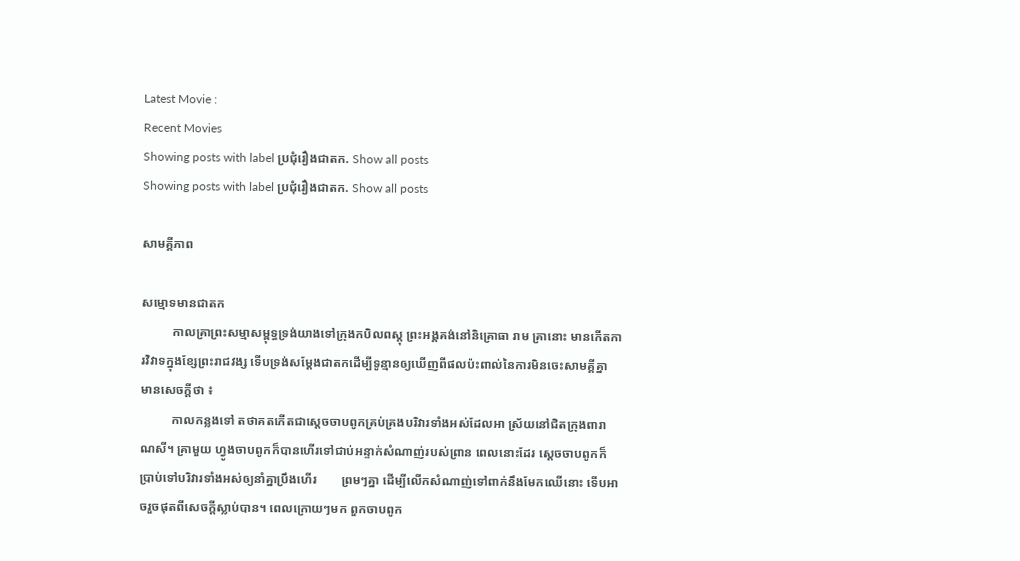Latest Movie :
Recent Movies
Showing posts with label ប្រជុំរឿងជាតក. Show all posts
Showing posts with label ប្រជុំរឿងជាតក. Show all posts

សាមគ្គីភាព

សម្មោទមានជាតក
          កាលគ្រាព្រះសម្មាសម្ពុទ្ធទ្រង់យាងទៅក្រុងកបិលពស្តុ ព្រះអង្គគង់នៅនិគ្រោធា រាម គ្រានោះ មានកើតការវិវាទក្នុងខ្សែព្រះរាជវង្ស ទើបទ្រង់សម្តែងជាតកដើម្បីទូន្មានឲ្យឃើញពីផលប៉ះពាល់នៃការមិនចេះសាមគ្គីគ្នា មានសេចក្តីថា ៖
          កាលកន្លងទៅ តថាគតកើតជាស្តេចចាបពូកគ្រប់គ្រងបរិវារទាំងអស់ដែលអា ស្រ័យនៅជិតក្រុងពារាណសី។ គ្រាមួយ ហ្វូងចាបពូកក៏បានហើរទៅជាប់អន្ទាក់សំណាញ់របស់ព្រាន ពេលនោះដែរ ស្តេចចាបពូកក៏ប្រាប់ទៅបរិវារទាំងអស់ឲ្យនាំគ្នាប្រឹងហើរ        ព្រមៗគ្នា ដើម្បីលើកសំណាញ់ទៅពាក់នឹងមែកឈើនោះ ទើបអាចរួចផុតពីសេចក្តីស្លាប់បាន។ ពេលក្រោយៗមក ពួកចាបពូក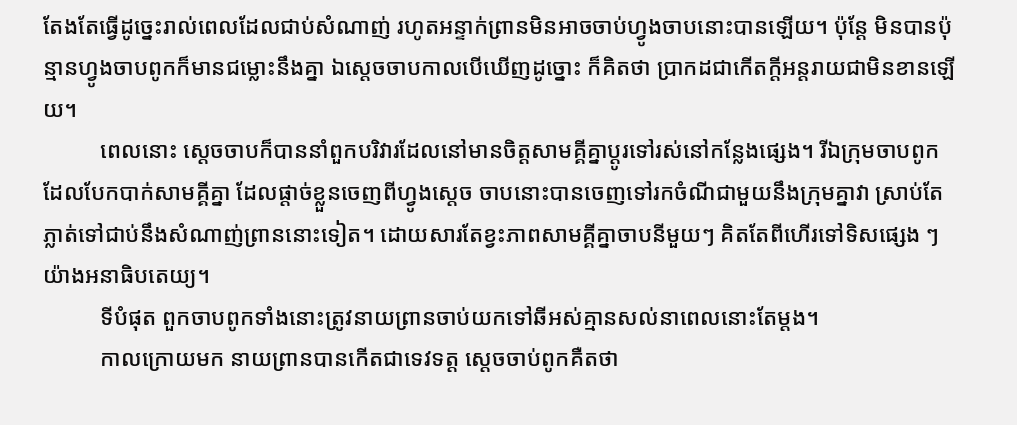តែងតែធ្វើដូច្នេះរាល់ពេលដែលជាប់សំណាញ់ រហូតអន្ទាក់ព្រានមិនអាចចាប់ហ្វូងចាបនោះបានឡើយ។ ប៉ុន្តែ មិនបានប៉ុន្មានហ្វូងចាបពូកក៏មានជម្លោះនឹងគ្នា ឯស្តេចចាបកាលបើឃើញដូច្នោះ ក៏គិតថា ប្រាកដជាកើតក្តីអន្តរាយជាមិនខានឡើយ។
          ពេលនោះ ស្តេចចាបក៏បាននាំពួកបរិវារដែលនៅមានចិត្តសាមគ្គីគ្នាប្តូរទៅរស់នៅកន្លែងផ្សេង។ រីឯក្រុមចាបពូកដែលបែកបាក់សាមគ្គីគ្នា ដែលផ្តាច់ខ្លួនចេញពីហ្វូងស្តេច ចាបនោះបានចេញទៅរកចំណីជាមួយនឹងក្រុមគ្នាវា ស្រាប់តែភ្លាត់ទៅជាប់នឹងសំណាញ់ព្រាននោះទៀត។ ដោយសារតែខ្វះភាពសាមគ្គីគ្នាចាបនីមួយៗ គិតតែពីហើរទៅទិសផ្សេង ៗ យ៉ាងអនាធិបតេយ្យ។
          ទីបំផុត ពួកចាបពូកទាំងនោះត្រូវនាយព្រានចាប់យកទៅឆីអស់គ្មានសល់នាពេលនោះតែម្តង។
          កាលក្រោយមក នាយពា្រនបានកើតជាទេវទត្ត ស្តេចចាប់ពូកគឺតថា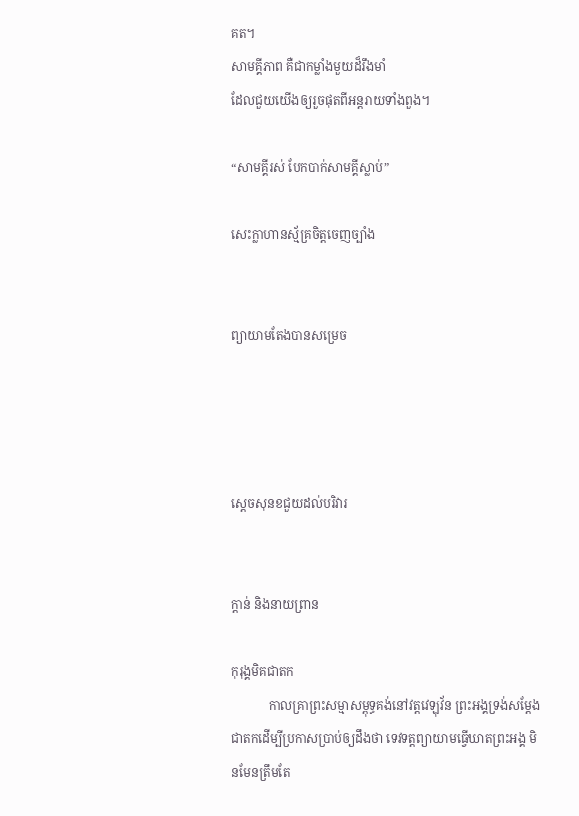គត។
សាមគ្គីភាព គឺជាកម្លាំងមួយដ៏រឹងមាំ
ដែលជួយយើងឲ្យរួចផុតពីអន្តរាយទាំងពួង។

“សាមគ្គីរស់ បែកបាក់សាមគ្គីស្លាប់”

សេះក្លាហានស្ម័គ្រចិត្តចេញច្បាំង


ព្យាយាមតែងបានសម្រេច




ស្តេចសុនខជួយដល់បរិវារ


ក្តាន់ និងនាយព្រាន

កុរុង្គមិគជាតក
            កាលគ្រាព្រះសម្មាសម្ពុទ្ធគង់នៅវត្តវេឡុវ័ន ព្រះអង្គទ្រង់សម្តែងជាតកដើម្បីប្រកាសប្រាប់ឲ្យដឹងថា ទេវទត្តព្យាយាមធ្វើឃាតព្រះអង្គ មិនមែនត្រឹមតែ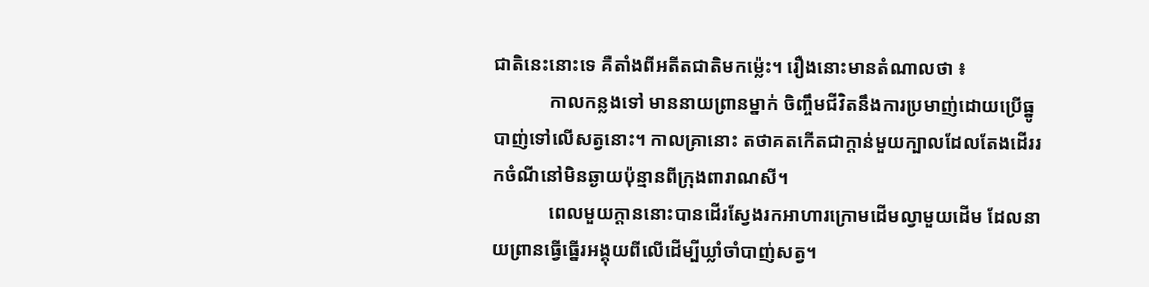ជាតិនេះនោះទេ គឺតាំងពីអតីតជាតិមកម៉្លេះ។ រឿងនោះមានតំណាលថា ៖
            កាលកន្លងទៅ មាននាយព្រានម្នាក់ ចិញ្ចឹមជីវិតនឹងការប្រមាញ់ដោយប្រើធ្នូបាញ់ទៅលើសត្វនោះ។ កាលគ្រានោះ តថាគតកើតជាក្តាន់មួយក្បាលដែលតែងដើររកចំណីនៅមិនឆ្ងាយប៉ុន្មានពីក្រុងពារាណសី។
            ពេលមួយក្តាននោះបានដើរស្វែងរកអាហារក្រោមដើមល្វាមួយដើម ដែលនាយព្រានធ្វើធ្នើរអង្គុយពីលើដើម្បីឃ្លាំចាំបាញ់សត្វ។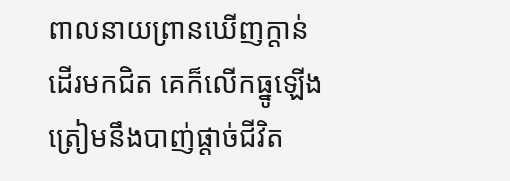ពាលនាយព្រានឃើញក្តាន់ដើរមកជិត គេក៏លើកធ្នូឡើងត្រៀមនឹងបាញ់ផ្តាច់ជីវិត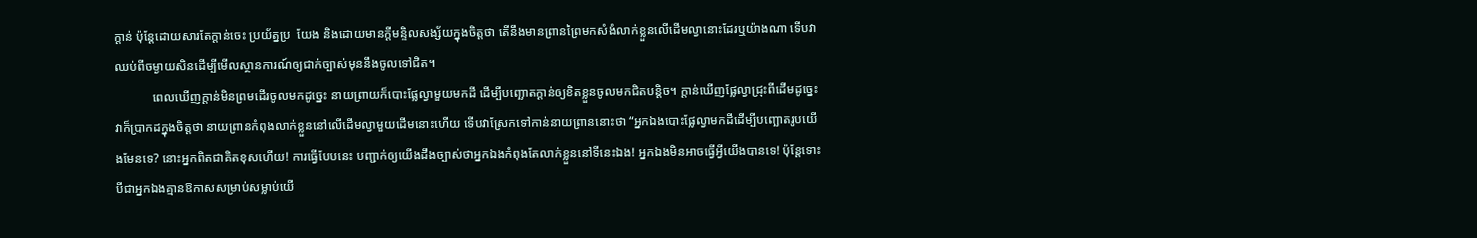ក្តាន់ ប៉ុន្តែដោយសារតែក្តាន់ចេះ ប្រយ័ត្នប្រ  យែង និងដោយមានក្តីមន្ទិលសង្ស័យក្នុងចិត្តថា តើនឹងមានព្រានព្រៃមកសំងំលាក់ខ្លួនលើដើមល្វានោះដែរឬយ៉ាងណា ទើបវាឈប់ពីចម្ងាយសិនដើម្បីមើលស្ថានការណ៍ឲ្យជាក់ច្បាស់មុននឹងចូលទៅជិត។
            ពេលឃើញក្តាន់មិនព្រមដើរចូលមកដូច្នេះ នាយព្រាយក៏បោះផ្លែល្វាមួយមកដី ដើម្បីបញ្ឆោតក្តាន់ឲ្យខិតខ្លួនចូលមកជិតបន្តិច។ ក្តាន់ឃើញផ្លែល្វាជ្រុះពីដើមដូច្នេះ វាក៏ប្រាកដក្នុងចិត្តថា នាយព្រានកំពុងលាក់ខ្លួននៅលើដើមល្វាមួយដើមនោះហើយ ទើបវាស្រែកទៅកាន់នាយព្រាននោះថា “អ្នកឯងបោះផ្លែល្វាមកដីដើម្បីបញ្ឆោតរូបយើងមែនទេ? នោះអ្នកពិតជាគិតខុសហើយ! ការធ្វើបែបនេះ បញ្ជាក់ឲ្យយើងដឹងច្បាស់ថាអ្នកឯងកំពុងតែលាក់ខ្លួននៅទីនេះឯង! អ្នកឯងមិនអាចធ្វើអ្វីយើងបានទេ! ប៉ុន្តែទោះបីជាអ្នកឯងគ្មានឱកាសសម្រាប់សម្លាប់យើ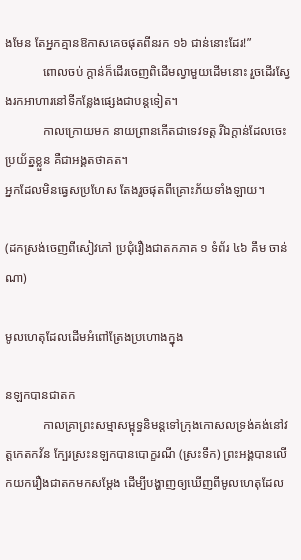ងមែន តែអ្នកគ្មានឱកាសគេចផុតពីនរក ១៦ ជាន់នោះដែរ!”
            ពោលចប់ ក្តាន់ក៏ដើរចេញពិដើមល្វាមួយដើមនោះ រួចដើរស្វែងរកអាហារនៅទីកន្លែងផ្សេងជាបន្តទៀត។
            កាលក្រោយមក នាយព្រានកើតជាទេវទត្ត រីឯក្តាន់ដែលចេះប្រយ័ត្នខ្លួន គឺជាអង្គតថាគត។
អ្នកដែលមិនធ្វេសប្រហែស តែងរួចផុតពីគ្រោះភ័យទាំងឡាយ។

(ដកស្រង់ចេញពីសៀវភៅ ប្រជុំរឿងជាតកភាគ ១ ទំព័រ ៤៦ គឹម ចាន់ណា)

មូលហេតុដែលដើមអំពៅត្រែងប្រហោងក្នុង

នឡកបានជាតក
            កាលគ្រាព្រះសម្មាសម្ពុទ្ធនិមន្តទៅក្រុងកោសលទ្រង់គង់នៅវត្តកេតកវ័ន ក្បែរស្រះនឡកបានបោក្ខរណី (ស្រះទឹក) ព្រះអង្គបានលើកយករឿងជាតកមកសម្តែង ដើម្បីបង្ហាញឲ្យឃើញពីមូលហេតុដែល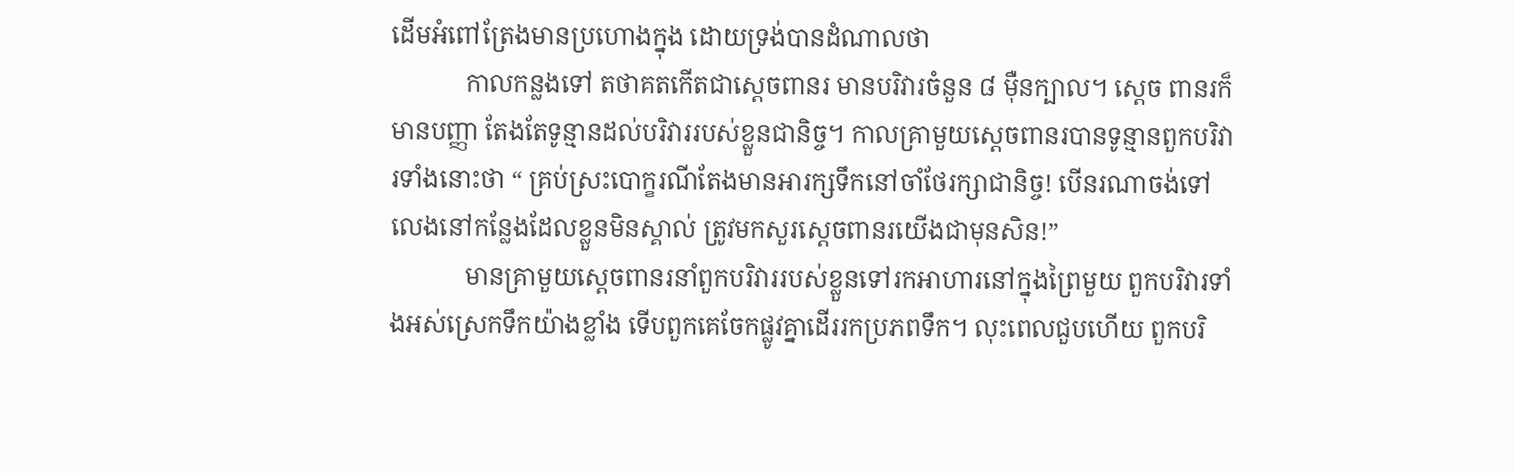ដើមអំពៅត្រែងមានប្រហោងក្នុង ដោយទ្រង់បានដំណាលថា
            កាលកន្លងទៅ តថាគតកើតជាស្តេចពានរ មានបរិវារចំនួន ៨ ម៉ឺនក្បាល។ ស្តេច ពានរក៏មានបញ្ញា តែងតែទូន្មានដល់បរិវាររបស់ខ្លួនជានិច្ច។ កាលគ្រាមួយស្តេចពានរបានទូន្មានពួកបរិវារទាំងនោះថា “ គ្រប់ស្រះបោក្ខរណីតែងមានអារក្សទឹកនៅចាំថែរក្សាជានិច្ច! បើនរណាចង់ទៅលេងនៅកន្លែងដែលខ្លួនមិនស្គាល់ ត្រូវមកសួរស្តេចពានរយើងជាមុនសិន!”
            មានគ្រាមួយស្តេចពានរនាំពួកបរិវាររបស់ខ្លួនទៅរកអាហារនៅក្នុងព្រៃមួយ ពួកបរិវារទាំងអស់ស្រេកទឹកយ៉ាងខ្លាំង ទើបពួកគេចែកផ្លូវគ្នាដើររកប្រភពទឹក។ លុះពេលជួបហើយ ពួកបរិ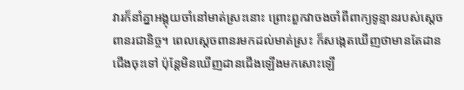វារក៏នាំគ្នាអង្គុយចាំនៅមាត់ស្រះនោះ ព្រោះពួកវាចងចាំពីពាក្យទូន្មានរបស់ស្តេចពានរជានិច្ច។ ពេលស្តេចពានរមកដល់មាត់ស្រះ ក៏សង្កេតឃើញថាមានតែដានជើងចុះទៅ ប៉ុន្តែមិនឃើញដានជើងឡើងមកសោះឡើ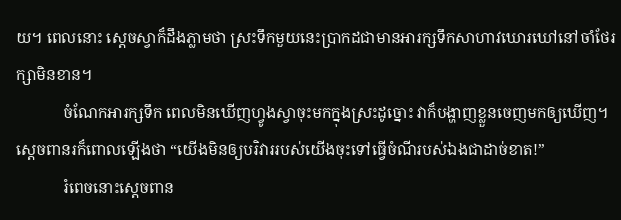យ។ ពេលនោះ ស្តេចស្វាក៏ដឹងភ្លាមថា ស្រះទឹកមួយនេះប្រាកដជាមានអារក្សទឹកសាហាវឃោរឃៅនៅចាំថែរក្សាមិនខាន។
            ចំណែកអារក្សទឹក ពេលមិនឃើញហ្វូងស្វាចុះមកក្នុងស្រះដូច្នោះ វាក៏បង្ហាញខ្លួនចេញមកឲ្យឃើញ។ ស្តេចពានរក៏ពោលឡើងថា “យើងមិនឲ្យបរិវាររបស់យើងចុះទៅធ្វើចំណីរបស់ឯងជាដាច់ខាត!”
            រំពេចនោះស្តេចពាន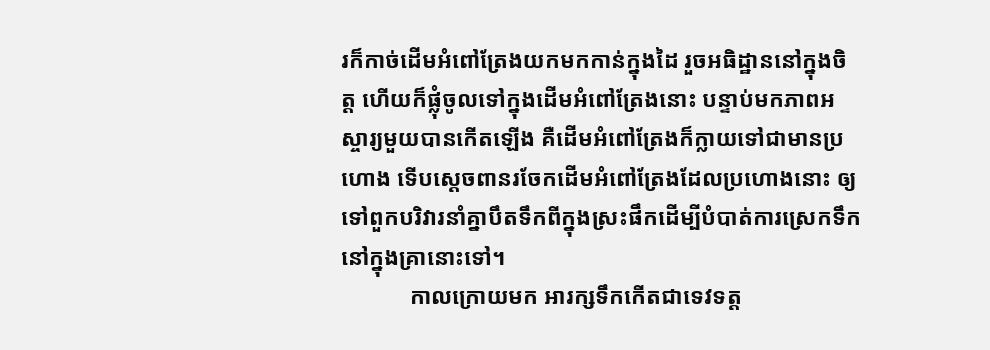រក៏កាច់ដើមអំពៅត្រែងយកមកកាន់ក្នុងដៃ រួចអធិដ្ឋាននៅក្នុងចិត្ត ហើយក៏ផ្លុំចូលទៅក្នុងដើមអំពៅត្រែងនោះ បន្ទាប់មកភាពអស្ចារ្យមួយបានកើតឡើង គឺដើមអំពៅត្រែងក៏ក្លាយទៅជាមានប្រហោង ទើបស្តេចពានរចែកដើមអំពៅត្រែងដែលប្រហោងនោះ ឲ្យទៅពួកបរិវារនាំគ្នាបឹតទឹកពីក្នុងស្រះផឹកដើម្បីបំបាត់ការស្រេកទឹកនៅក្នុងគ្រានោះទៅ។
            កាលក្រោយមក អារក្សទឹកកើតជាទេវទត្ត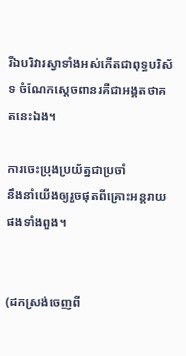រីឯបរិវារស្វាទាំងអស់កើតជាពុទ្ធបរិស័ទ ចំណែកស្តេចពានរគឺជាអង្គតថាគតនេះឯង។

ការចេះប្រុងប្រយ័ត្នជាប្រចាំ
នឹងនាំយើងឲ្យរួចផុតពីគ្រោះអន្តរាយផងទាំងពួង។


(ដកស្រង់ចេញពី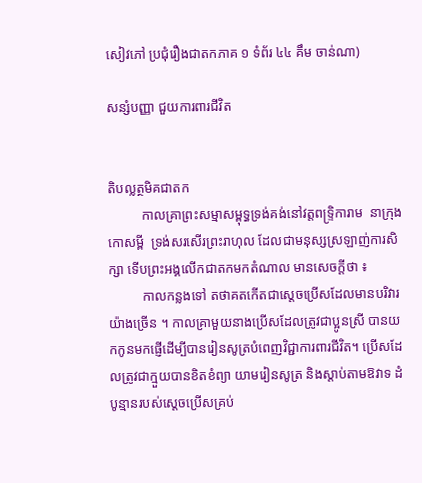សៀវភៅ ប្រជុំរឿងជាតកភាគ ១ ទំព័រ ៤៤ គឹម ចាន់ណា)

សន្សំបញ្ញា ជួយការពារជីវិត


តិបល្លត្ថមិគជាតក
          កាលគ្រាព្រះសម្មាសម្ពុទ្ធទ្រង់គង់នៅវត្តពទ្រ្ទិការាម  នាក្រុងកោសម្ពី  ទ្រង់សរសើរព្រះរាហុល ដែលជាមនុស្សស្រឡាញ់ការសិក្សា ទើបព្រះអង្គលើកជាតកមកតំណាល មានសេចក្តីថា ៖
          កាលកន្លងទៅ តថាគតកើតជាស្តេចប្រើសដែលមានបរិវារយ៉ាងច្រើន ។ កាលគ្រាមួយនាងប្រើសដែលត្រូវជាប្អូនស្រី បានយកកូនមកផ្ញើដើម្បីបានរៀនសូត្របំពេញវិជ្ជាការពារជីវិត។ ប្រើសដែលត្រូវជាក្មួយបានខិតខំព្យា យាមរៀនសូត្រ និងស្តាប់តាមឱវាទ ដំបូន្មានរបស់ស្តេចប្រើសគ្រប់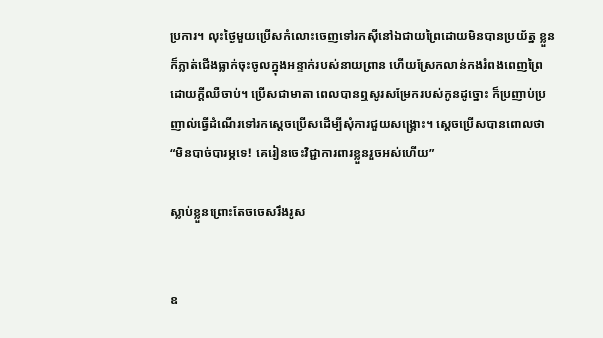ប្រការ។ លុះថ្ងៃមួយប្រើសកំលោះចេញទៅរកស៊ីនៅឯជាយព្រៃដោយមិនបានប្រយ័ត្ន ខ្លួនក៏ភ្លាត់ជើងធ្លាក់ចុះចូលក្នុងអន្ទាក់របស់នាយព្រាន ហើយស្រែកលាន់កងរំពងពេញព្រៃដោយក្តីឈឺចាប់។ ប្រើសជាមាតា ពេលបានឮសូរសម្រែករបស់កូនដូច្នោះ ក៏ប្រញាប់ប្រញាល់ធ្វើដំណើរទៅរកស្តេចប្រើសដើម្បីសុំការជួយសង្គ្រោះ។ ស្តេចប្រើសបានពោលថា “មិនបាច់បារម្ភទេ! គេរៀនចេះវិជ្ជាការពារខ្លួនរួចអស់ហើយ”

ស្លាប់ខ្លួនព្រោះតែចចេសរឹងរូស


ឧ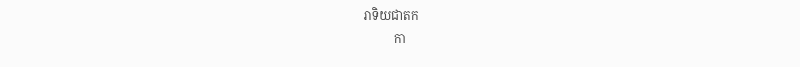រាទិយជាតក
          កា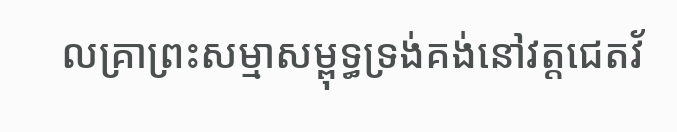លគ្រាព្រះសម្មាសម្ពុទ្ធទ្រង់គង់នៅវត្តជេតវ័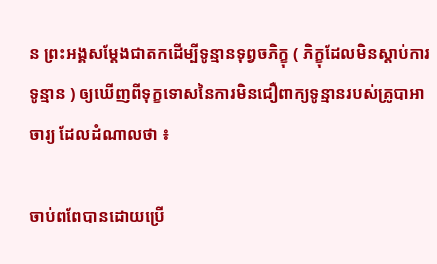ន ព្រះអង្គសម្តែងជាតកដើម្បីទូន្មានទុព្វចភិក្ខុ ( ភិក្ខុដែលមិនស្តាប់ការទូន្មាន ) ឲ្យឃើញពីទុក្ខទោសនៃការមិនជឿពាក្យទូន្មានរបស់គ្រូបាអាចារ្យ ដែលដំណាលថា ៖

ចាប់ពពែបានដោយប្រើ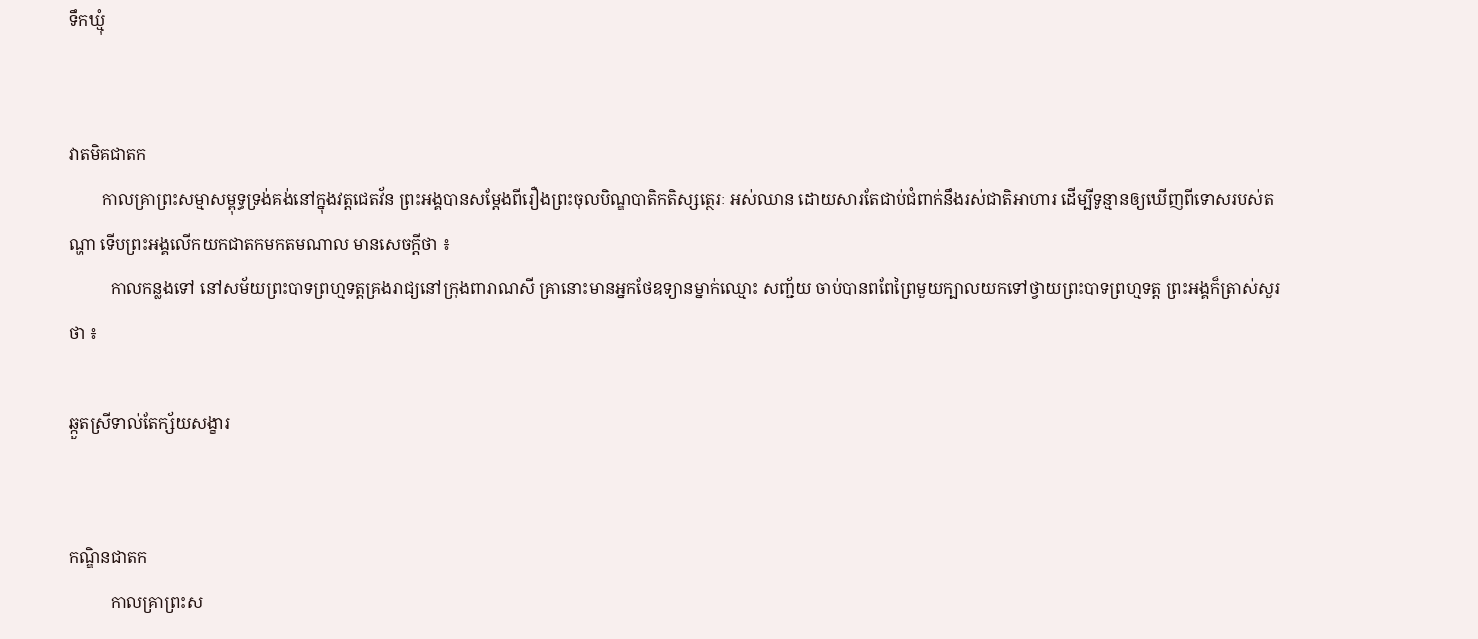ទឹកឃ្មុំ


វាតមិគជាតក
        កាលគ្រាព្រះសម្មាសម្ពុទ្ធទ្រង់គង់នៅក្នុងវត្តជេតវ័ន ព្រះអង្គបានសម្តែងពីរឿងព្រះចុលបិណ្ឌបាតិកតិស្សត្ថេរៈ អស់ឈាន ដោយសារតែជាប់ជំពាក់នឹងរស់ជាតិអាហារ ដើម្បីទូន្មានឲ្យឃើញពីទោសរបស់តណ្ហា ទើបព្រះអង្គលើកយកជាតកមកតមណាល មានសេចក្តីថា ៖
          កាលកន្លងទៅ នៅសម័យព្រះបាទព្រហ្មទត្តគ្រងរាជ្យនៅក្រុងពារាណសី គ្រានោះមានអ្នកថែឧទ្យានម្នាក់ឈ្មោះ សញ្ជ័យ ចាប់បានពពែព្រៃមួយក្បាលយកទៅថ្វាយព្រះបាទព្រហ្មទត្ត ព្រះអង្គក៏ត្រាស់សួរថា ៖

ឆ្កួតស្រីទាល់តែក្ស័យសង្ខារ


កណ្ឌិនជាតក
          កាលគ្រាព្រះស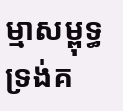ម្មាសម្ពុទ្ធទ្រង់គ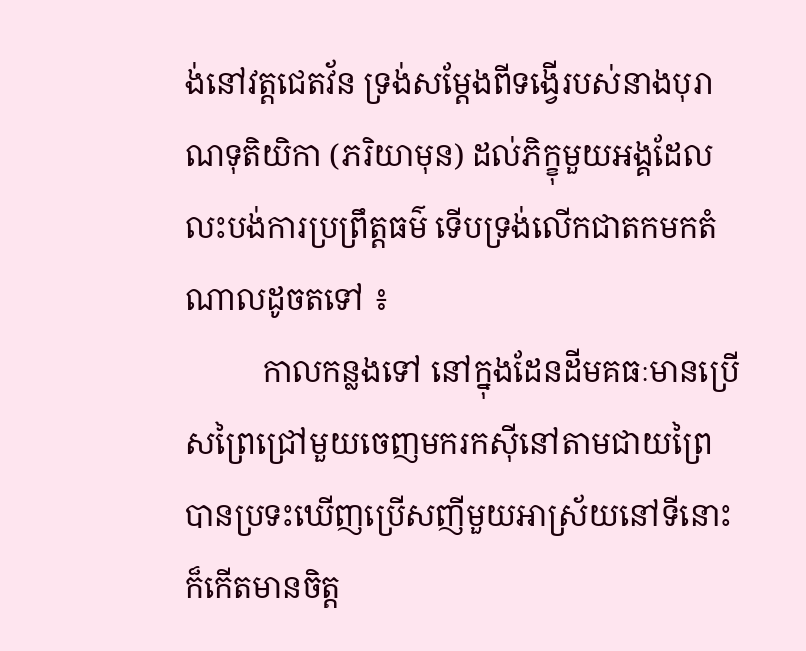ង់នៅវត្តជេតវ័ន ទ្រង់សម្តែងពីទង្វើរបស់នាងបុរាណទុតិយិកា (ភរិយាមុន) ដល់ភិក្ខុមួយអង្គដែលលះបង់ការប្រព្រឹត្តធម៌ ទើបទ្រង់លើកជាតកមកតំណាលដូចតទៅ ៖
          កាលកន្លងទៅ នៅក្នុងដែនដីមគធៈមានប្រើសព្រៃជ្រៅមួយចេញមករកស៊ីនៅតាមជាយព្រៃ បានប្រទះឃើញប្រើសញីមួយអាស្រ័យនៅទីនោះ ក៏កើតមានចិត្ត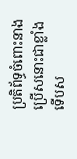ប្រតិព័ទ្ធចំពោះនាងប្រើសនោះជាខ្លាំងទើបស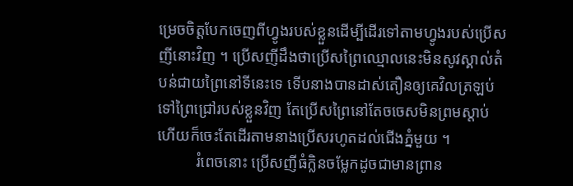ម្រេចចិត្តបែកចេញពីហ្វូងរបស់ខ្លួនដើម្បីដើរទៅតាមហ្វូងរបស់ប្រើសញីនោះវិញ ។ ប្រើសញីដឹងថាប្រើសព្រៃឈ្មោលនេះមិនសូវស្គាល់តំបន់ជាយព្រៃនៅទីនេះទេ ទើបនាងបានដាស់តឿនឲ្យគេវិលត្រឡប់ទៅព្រៃជ្រៅរបស់ខ្លួនវិញ តែប្រើសព្រៃនៅតែចចេសមិនព្រមស្តាប់ ហើយក៏ចេះតែដើរតាមនាងប្រើសរហូតដល់ជើងភ្នំមួយ ។
          រំពេចនោះ ប្រើសញីធំក្លិនចម្លែកដូចជាមានព្រាន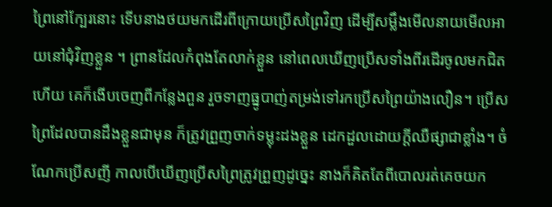ព្រៃនៅក្បែរនោះ ទើបនាងថយមកដើរពីក្រោយប្រើសព្រៃវិញ ដើម្បីសម្លឹងមើលនាយមើលអាយនៅជុំវិញខ្លួន ។ ព្រានដែលកំពុងតែលាក់ខ្លួន នៅពេលឃើញប្រើសទាំងពីរដើរចូលមកជិតហើយ គេក៏ងើបចេញពីកន្លែងពួន រួចទាញធ្នូបាញ់តម្រង់ទៅរកប្រើសព្រៃយ៉ាងលឿន។ ប្រើសព្រៃដែលបានដឹងខ្លួនជាមុន ក៏ត្រូវព្រួញចាក់ទម្លុះដងខ្លួន ដេកដួលដោយក្តីឈឺផ្សាជាខ្លាំង។ ចំណែកប្រើសញី កាលបើឃើញប្រើសព្រៃត្រូវព្រួញដូច្នេះ នាងក៏គិតតែពីបោលរត់គេចយក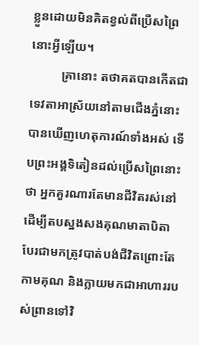ខ្លួនដោយមិនគិតខ្វល់ពីប្រើសព្រៃនោះអ្វីឡើយ។
          គ្រានោះ តថាគតបានកើតជាទេវតាអាស្រ័យនៅតាមជើងភ្នំនោះបានឃើញហេតុការណ៍ទាំងអស់ ទើបព្រះអង្គទិតៀនដល់ប្រើសព្រៃនោះថា អ្នកគួរណារតែមានជីវិតរស់នៅដើម្បីតបស្នងសងគុណមាតាបិតា បែរជាមកត្រូវបាត់បង់ជីវិតព្រោះតែកាមគុណ និងក្លាយមកជាអាហាររបស់ព្រានទៅវិ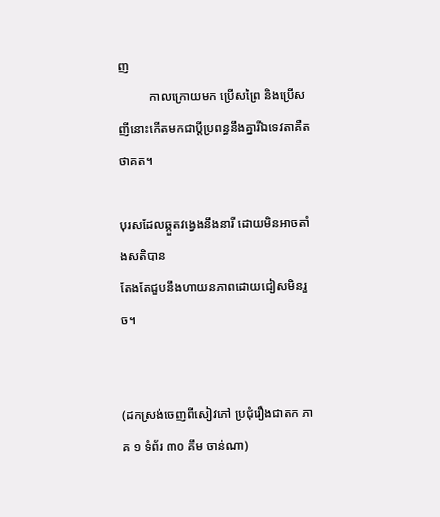ញ
          កាលក្រោយមក ប្រើសព្រៃ និងប្រើសញីនោះកើតមកជាប្តីប្រពន្ធនឹងគ្នារីឯទេវតាគឺតថាគត។

បុរសដែលឆ្កួតវង្វេងនឹងនារី ដោយមិនអាចតាំងសតិបាន
តែងតែជួបនឹងហាយនភាពដោយជៀសមិនរួច។


(ដកស្រង់ចេញពីសៀវភៅ ប្រជុំរឿងជាតក ភាគ ១ ទំព័រ ៣០ គឹម ចាន់ណា)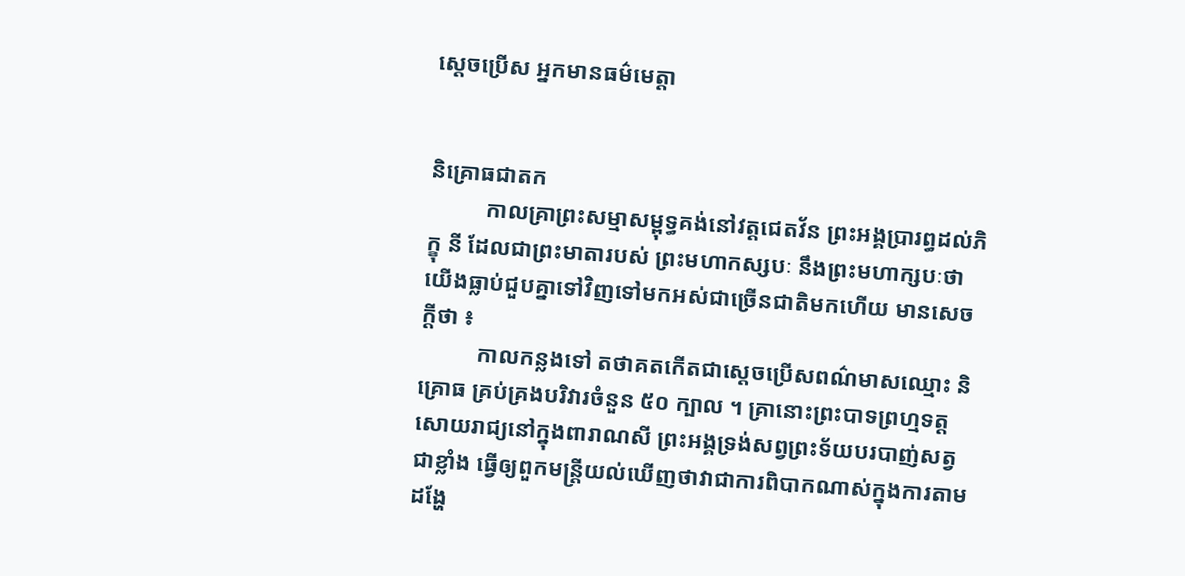ស្តេចប្រើស អ្នកមានធម៌មេត្តា


និគ្រោធជាតក
          កាលគ្រាព្រះសម្មាសម្ពុទ្ធគង់នៅវត្តជេតវ័ន ព្រះអង្គប្រារព្ធដល់ភិក្ខុ នី ដែលជាព្រះមាតារបស់ ព្រះមហាកស្សបៈ នឹងព្រះមហាក្សបៈថា យើងធ្លាប់ជួបគ្នាទៅវិញទៅមកអស់ជាច្រើនជាតិមកហើយ មានសេចក្តីថា ៖
          កាលកន្លងទៅ តថាគតកើតជាស្តេចប្រើសពណ៌មាសឈ្មោះ និគ្រោធ គ្រប់គ្រងបរិវារចំនួន ៥០ ក្បាល ។ គ្រានោះព្រះបាទព្រហ្មទត្ត សោយរាជ្យនៅក្នុងពារាណសី ព្រះអង្គទ្រង់សព្វព្រះទ័យបរបាញ់សត្វជាខ្លាំង ធ្វើឲ្យពួកមន្រ្តីយល់ឃើញថាវាជាការពិបាកណាស់ក្នុងការតាមដង្ហែ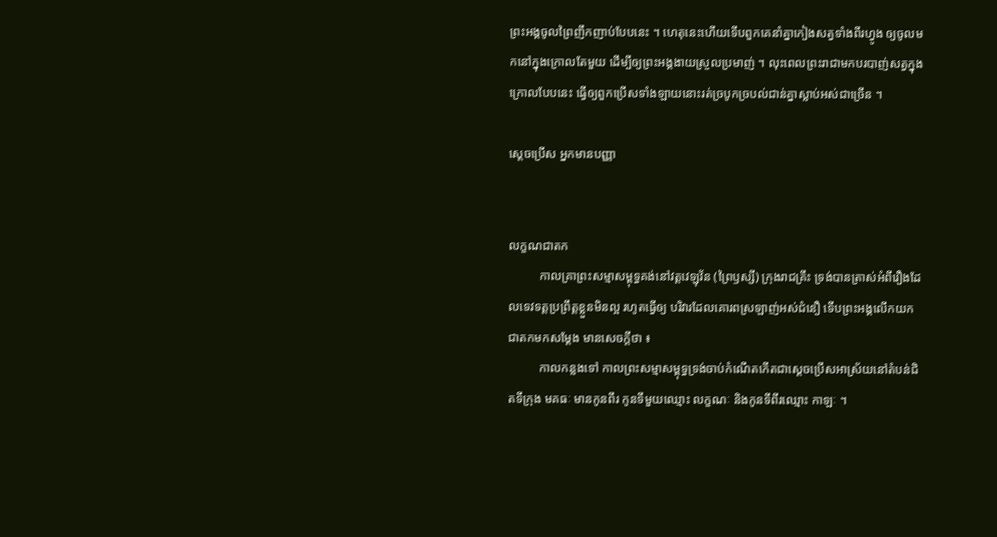ព្រះអង្គចូលព្រៃញឹកញាប់បែបនេះ ។ ហេតុនេះហើយទើបពួកគេនាំគ្នាកៀងសត្វទាំងពីរហ្វូង ឲ្យចូលមកនៅក្នុងក្រោលតែមួយ ដើម្បីឲ្យព្រះអង្គងាយស្រួលប្រមាញ់ ។ លុះពេលព្រះរាជាមកបរបាញ់សត្វក្នុងក្រោលបែបនេះ ធ្វើឲ្យពួកប្រើសទាំងឡាយនោះរត់ច្របូកច្របល់ជាន់គ្នាស្លាប់អស់ជាច្រើន ។

ស្តេចប្រើស អ្នកមានបញ្ញា


លក្ខណជាតក
          កាលគ្រាព្រះសម្មាសម្ពុទ្ធគង់នៅវត្តវេឡុវ័ន (ព្រៃឫស្សី) ក្រុងរាជគ្រឹះ ទ្រង់បានត្រាស់អំពីរឿងដែលទេវទត្តប្រព្រឹត្តខ្លួនមិនល្អ រហូតធ្វើឲ្យ បរិវារដែលគោរពស្រឡាញ់អស់ជំនឿ ទើបព្រះអង្គលើកយកជាតកមកសម្តែង មានសេចក្តីថា ៖
          កាលកន្លងទៅ កាលព្រះសម្មាសម្ពុទ្ធទ្រង់ចាប់កំណើតកើតជាស្តេចប្រើសអាស្រ័យនៅតំបន់ជិតទីក្រុង មគធៈ មានកូនពីរ កូនទីមួយឈ្មោះ លក្ខណៈ និងកូនទីពីរឈ្មោះ កាឡៈ ។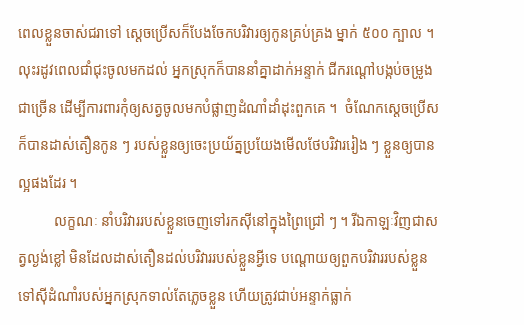ពេលខ្លួនចាស់ជរាទៅ ស្តេចប្រើសក៏បែងចែកបរិវារឲ្យកូនគ្រប់គ្រង ម្នាក់ ៥០០ ក្បាល ។  លុះរដូវពេលជាំជុះចូលមកដល់ អ្នកស្រុកក៏បាននាំគ្នាដាក់អន្ទាក់ ជីករណ្តៅបង្កប់ចម្រូងជាច្រើន ដើម្បីការពារកុំឲ្យសត្វចូលមកបំផ្លាញដំណាំដាំដុះពួកគេ ។  ចំណែកស្តេចប្រើសក៏បានដាស់តឿនកូន ៗ របស់ខ្លួនឲ្យចេះប្រយ័ត្នប្រយែងមើលថែបរិវាររៀង ៗ ខ្លួនឲ្យបានល្អផងដែរ ។
          លក្ខណៈ នាំបរិវាររបស់ខ្លួនចេញទៅរកស៊ីនៅក្នុងព្រៃជ្រៅ ៗ ។ រីឯកាឡៈវិញជាសត្វល្ងង់ខ្លៅ មិនដែលដាស់តឿនដល់បរិវាររបស់ខ្លួនអ្វីទេ បណ្តោយឲ្យពួកបរិវាររបស់ខ្លួនទៅស៊ីដំណាំរបស់អ្នកស្រុកទាល់តែភ្លេចខ្លួន ហើយត្រូវជាប់អន្ទាក់ធ្លាក់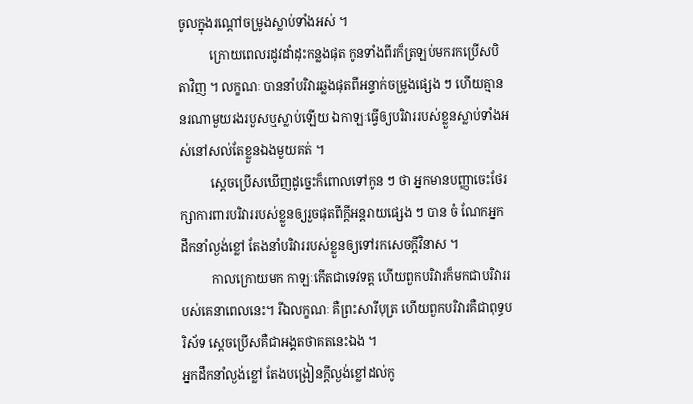ចូលក្នុងរណ្តៅចម្រូងស្លាប់ទាំងអស់ ។
          ក្រោយពេលរដូវដាំដុះកន្លងផុត កូនទាំងពីរក៏ត្រឡប់មករកប្រើសបិតាវិញ ។ លក្ខណៈ បាននាំបរិវារឆ្លងផុតពីអន្ទាក់ចម្រូងផ្សេង ៗ ហើយគ្មាននរណាមួយរងរបួសឬស្លាប់ឡើយ ឯកាឡៈធ្វើឲ្យបរិវាររបស់ខ្លួនស្លាប់ទាំងអស់នៅសល់តែខ្លួនឯងមួយគត់ ។
          ស្តេចប្រើសឃើញដូច្នេះក៏ពោលទៅកូន ៗ ថា អ្នកមានបញ្ញាចេះថែរក្សាការពារបរិវាររបស់ខ្លួនឲ្យរួចផុតពីក្តីអន្តរាយផ្សេង ៗ បាន ចំ ណែកអ្នកដឹកនាំល្ងង់ខ្លៅ តែងនាំបរិវាររបស់ខ្លួនឲ្យទៅរកសេចក្តីវិនាស ។
          កាលក្រោយមក កាឡៈកើតជាទេវទត្ត ហើយពួកបរិវារក៏មកជាបរិវាររបស់គេនាពេលនេះ។ រីឯលក្ខណៈ គឺព្រះសារីបុត្រ ហើយពួកបរិវារគឺជាពុទ្ធបរិស័ទ ស្តេចប្រើសគឺជាអង្គតថាគតនេះឯង ។
អ្នកដឹកនាំល្ងង់ខ្លៅ តែងបង្រៀនក្តីល្ងង់ខ្លៅដល់កូ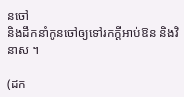នចៅ
និងដឹកនាំកូនចៅឲ្យទៅរកក្តីអាប់ឱន និងវិនាស ។

(ដក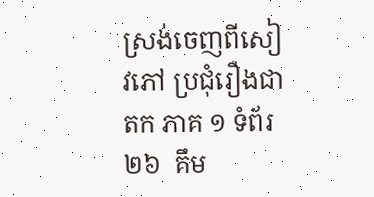ស្រង់ចេញពីសៀវភៅ ប្រជុំរឿងជាតក ភាគ ១ ទំព័រ២៦  គឹម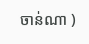ចាន់ណា )